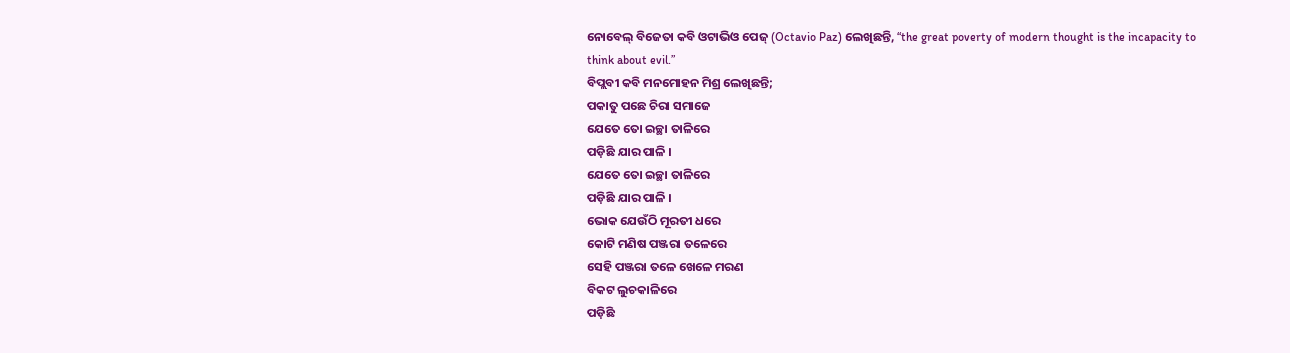ନୋବେଲ୍ ବିଜେତା କବି ଓଟାଭିଓ ପେଜ୍ (Octavio Paz) ଲେଖିଛନ୍ତି, “the great poverty of modern thought is the incapacity to think about evil.”
ବିପ୍ଲବୀ କବି ମନମୋହନ ମିଶ୍ର ଲେଖିଛନ୍ତି;
ପକାତୁ ପଛେ ଚିରା ସମାଜେ
ଯେତେ ତୋ ଇଚ୍ଛା ତାଳିରେ
ପଡ଼ିଛି ଯାର ପାଳି ।
ଯେତେ ତୋ ଇଚ୍ଛା ତାଳିରେ
ପଡ଼ିଛି ଯାର ପାଳି ।
ଭୋକ ଯେଉଁଠି ମୂରତୀ ଧରେ
କୋଟି ମଣିଷ ପଞ୍ଜରା ତଳେରେ
ସେହି ପଞ୍ଜରା ତଳେ ଖେଳେ ମରଣ
ବିକଟ ଲୁଚକାଳିରେ
ପଡ଼ିଛି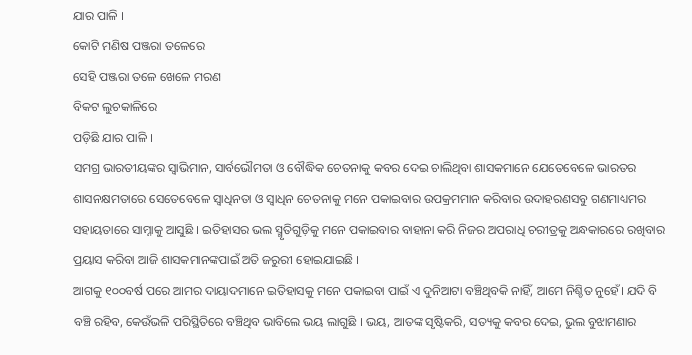ଯାର ପାଳି ।
କୋଟି ମଣିଷ ପଞ୍ଜରା ତଳେରେ
ସେହି ପଞ୍ଜରା ତଳେ ଖେଳେ ମରଣ
ବିକଟ ଲୁଚକାଳିରେ
ପଡ଼ିଛି ଯାର ପାଳି ।
ସମଗ୍ର ଭାରତୀୟଙ୍କର ସ୍ୱାଭିମାନ, ସାର୍ବଭୌମତା ଓ ବୌଦ୍ଧିକ ଚେତନାକୁ କବର ଦେଇ ଚାଲିଥିବା ଶାସକମାନେ ଯେତେବେଳେ ଭାରତର ଶାସନକ୍ଷମତାରେ ସେତେବେଳେ ସ୍ୱାଧିନତା ଓ ସ୍ୱାଧିନ ଚେତନାକୁ ମନେ ପକାଇବାର ଉପକ୍ରମମାନ କରିବାର ଉଦାହରଣସବୁ ଗଣମାଧ୍ୟମର ସହାୟତାରେ ସାମ୍ନାକୁ ଆସୁଛି । ଇତିହାସର ଭଲ ସ୍ମୃତିଗୁଡ଼ିକୁ ମନେ ପକାଇବାର ବାହାନା କରି ନିଜର ଅପରାଧି ଚରୀତ୍ରକୁ ଅନ୍ଧକାରରେ ରଖିବାର ପ୍ରୟାସ କରିବା ଆଜି ଶାସକମାନଙ୍କପାଇଁ ଅତି ଜରୁରୀ ହୋଇଯାଇଛି ।
ଆଗକୁ ୧୦୦ବର୍ଷ ପରେ ଆମର ଦାୟାଦମାନେ ଇତିହାସକୁ ମନେ ପକାଇବା ପାଇଁ ଏ ଦୁନିଆଟା ବଞ୍ଚିଥିବକି ନାହିଁ, ଆମେ ନିଶ୍ଚିତ ନୁହେଁ। ଯଦି ବି ବଞ୍ଚି ରହିବ, କେଉଁଭଳି ପରିସ୍ଥିତିରେ ବଞ୍ଚିଥିବ ଭାବିଲେ ଭୟ ଲାଗୁଛି । ଭୟ, ଆତଙ୍କ ସୃଷ୍ଟିକରି, ସତ୍ୟକୁ କବର ଦେଇ, ଭୁଲ ବୁଝାମଣାର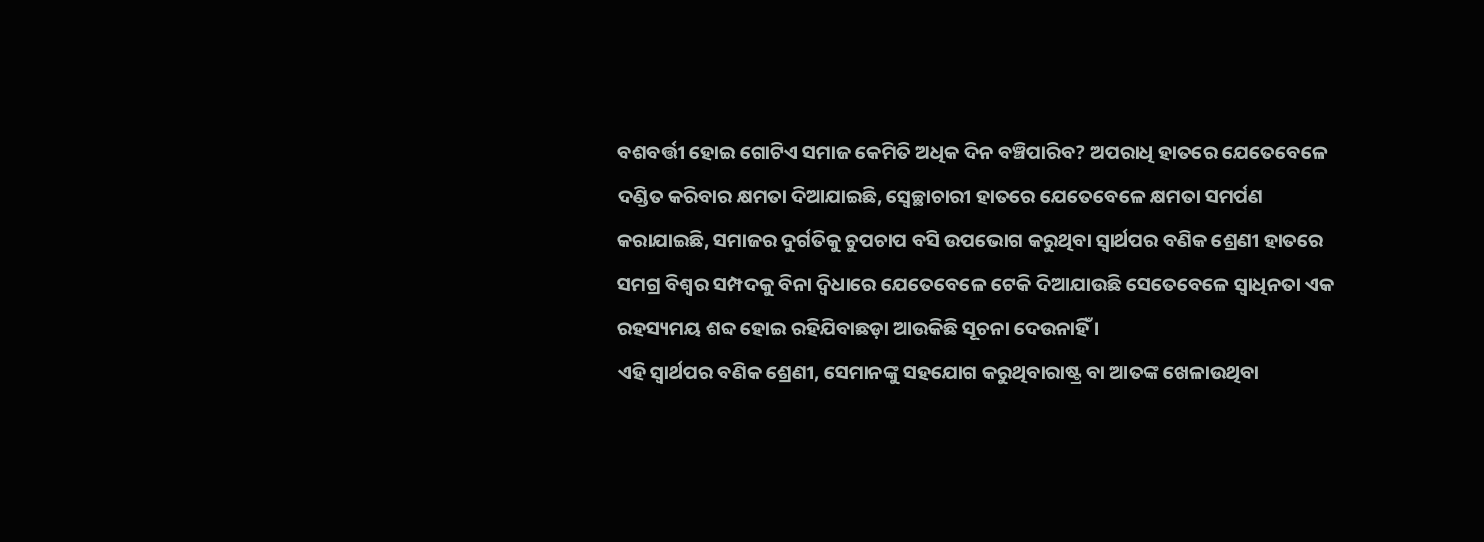ବଶବର୍ତ୍ତୀ ହୋଇ ଗୋଟିଏ ସମାଜ କେମିତି ଅଧିକ ଦିନ ବଞ୍ଚିପାରିବ? ଅପରାଧି ହାତରେ ଯେତେବେଳେ ଦଣ୍ଡିତ କରିବାର କ୍ଷମତା ଦିଆଯାଇଛି, ସ୍ୱେଚ୍ଛାଚାରୀ ହାତରେ ଯେତେବେଳେ କ୍ଷମତା ସମର୍ପଣ କରାଯାଇଛି, ସମାଜର ଦୁର୍ଗତିକୁ ଚୁପଚାପ ବସି ଉପଭୋଗ କରୁଥିବା ସ୍ୱାର୍ଥପର ବଣିକ ଶ୍ରେଣୀ ହାତରେ ସମଗ୍ର ବିଶ୍ୱର ସମ୍ପଦକୁ ବିନା ଦ୍ୱିଧାରେ ଯେତେବେଳେ ଟେକି ଦିଆଯାଉଛି ସେତେବେଳେ ସ୍ୱାଧିନତା ଏକ ରହସ୍ୟମୟ ଶବ୍ଦ ହୋଇ ରହିଯିବାଛଡ଼ା ଆଉକିଛି ସୂଚନା ଦେଉନାହିଁ ।
ଏହି ସ୍ୱାର୍ଥପର ବଣିକ ଶ୍ରେଣୀ, ସେମାନଙ୍କୁ ସହଯୋଗ କରୁଥିବାରାଷ୍ଟ୍ର ବା ଆତଙ୍କ ଖେଳାଉଥିବା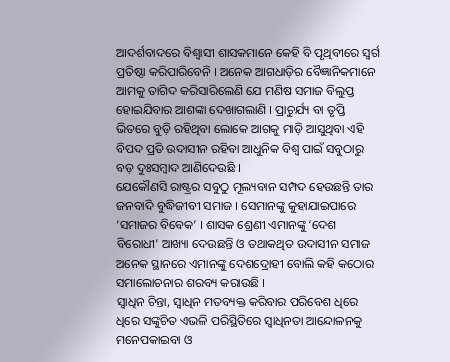ଆଦର୍ଶବାଦରେ ବିଶ୍ୱାସୀ ଶାସକମାନେ କେହି ବି ପୃଥିବୀରେ ସ୍ୱର୍ଗ ପ୍ରତିଷ୍ଠା କରିପାରିବେନି । ଅନେକ ଆଗଧାଡ଼ିର ବୈଜ୍ଞାନିକମାନେ ଆମକୁ ତାଗିଦ କରିସାରିଲେଣି ଯେ ମଣିଷ ସମାଜ ବିଲୁପ୍ତ ହୋଇଯିବାର ଆଶଙ୍କା ଦେଖାଗଲାଣି । ପ୍ରାଚୁର୍ଯ୍ୟ ବା ତୃପ୍ତି ଭିତରେ ବୁଡ଼ି ରହିଥିବା ଲୋକେ ଆଗକୁ ମାଡ଼ି ଆସୁଥିବା ଏହି ବିପଦ ପ୍ରତି ଉଦାସୀନ ରହିବା ଆଧୁନିକ ବିଶ୍ୱ ପାଇଁ ସବୁଠାରୁ ବଡ଼ ଦୁଃସମ୍ବାଦ ଆଣିଦେଉଛି ।
ଯେକୌଣସି ରାଷ୍ଟ୍ରର ସବୁଠୁ ମୂଲ୍ୟବାନ ସମ୍ପଦ ହେଉଛନ୍ତି ତାର ଜନବାଦି ବୁଦ୍ଧିଜୀବୀ ସମାଜ । ସେମାନଙ୍କୁ କୁହାଯାଇପାରେ ‘ସମାଜର ବିବେକ’ । ଶାସକ ଶ୍ରେଣୀ ଏମାନଙ୍କୁ ‘ଦେଶ ବିରୋଧୀ’ ଆଖ୍ୟା ଦେଉଛନ୍ତି ଓ ତଥାକଥିତ ଉଦାସୀନ ସମାଜ ଅନେକ ସ୍ଥାନରେ ଏମାନଙ୍କୁ ଦେଶଦ୍ରୋହୀ ବୋଲି କହି କଠୋର ସମାଲୋଚନାର ଶରବ୍ୟ କରାଉଛି ।
ସ୍ୱାଧିନ ଚିନ୍ତା, ସ୍ୱାଧିନ ମତବ୍ୟକ୍ତ କରିବାର ପରିବେଶ ଧିରେ ଧିରେ ସଙ୍କୁଚିତ ଏଭଳି ପରିସ୍ଥିତିରେ ସ୍ୱାଧିନତା ଆନ୍ଦୋଳନକୁ ମନେପକାଇବା ଓ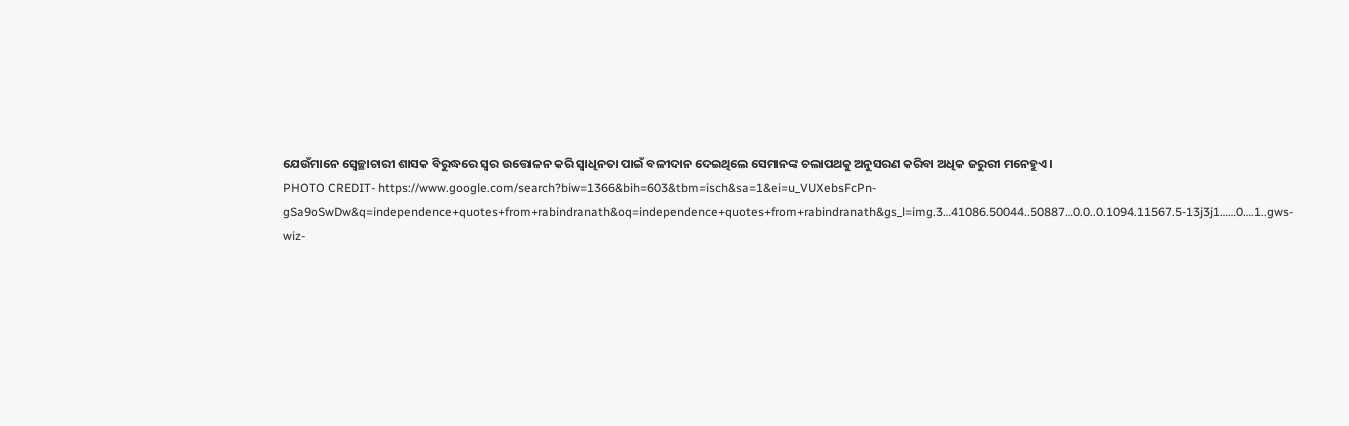ଯେଉଁମାନେ ସ୍ୱେଚ୍ଛାଚାରୀ ଶାସକ ବିରୁଦ୍ଧରେ ସ୍ୱର ଉତ୍ତୋଳନ କରି ସ୍ୱାଧିନତା ପାଇଁ ବଳୀଦାନ ଦେଇଥିଲେ ସେମାନଙ୍କ ଚଲାପଥକୁ ଅନୁସରଣ କରିବା ଅଧିକ ଜରୁରୀ ମନେହୁଏ ।
PHOTO CREDIT- https://www.google.com/search?biw=1366&bih=603&tbm=isch&sa=1&ei=u_VUXebsFcPn-gSa9oSwDw&q=independence+quotes+from+rabindranath&oq=independence+quotes+from+rabindranath&gs_l=img.3…41086.50044..50887…0.0..0.1094.11567.5-13j3j1……0….1..gws-wiz-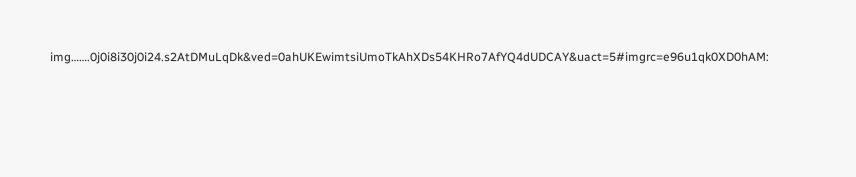img…….0j0i8i30j0i24.s2AtDMuLqDk&ved=0ahUKEwimtsiUmoTkAhXDs54KHRo7AfYQ4dUDCAY&uact=5#imgrc=e96u1qk0XD0hAM: